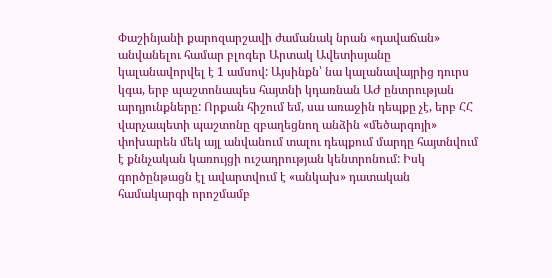Փաշինյանի քարոզարշավի ժամանակ նրան «դավաճան» անվանելու համար բլոգեր Արտակ Ավետիսյանը կալանավորվել է 1 ամսով: Այսինքն՝ նա կալանավայրից դուրս կգա, երբ պաշտոնապես հայտնի կդառնան ԱԺ ընտրության արդյունքները: Որքան հիշում եմ, սա առաջին դեպքը չէ, երբ ՀՀ վարչապետի պաշտոնը զբաղեցնող անձին «մեծարգոյի» փոխարեն մեկ այլ անվանում տալու դեպքում մարդը հայտնվում է քննչական կառույցի ուշադրության կենտրոնում: Իսկ գործընթացն էլ ավարտվում է «անկախ» դատական համակարգի որոշմամբ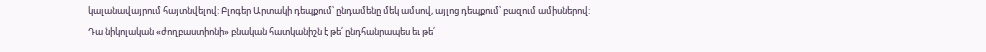կալանավայրում հայտնվելով: Բլոգեր Արտակի դեպքում՝ ընդամենը մեկ ամսով, այլոց դեպքում՝ բազում ամիսներով:
Դա նիկոլական «ժողբաստիոնի» բնական հատկանիշն է թե՛ ընդհանրապես եւ թե՛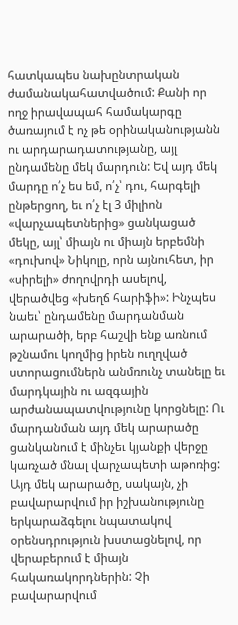հատկապես նախընտրական ժամանակահատվածում: Քանի որ ողջ իրավապահ համակարգը ծառայում է ոչ թե օրինականությանն ու արդարադատությանը, այլ ընդամենը մեկ մարդուն: Եվ այդ մեկ մարդը ո՛չ ես եմ, ո՛չ՝ դու, հարգելի ընթերցող, եւ ո՛չ էլ 3 միլիոն «վարչապետներից» ցանկացած մեկը, այլ՝ միայն ու միայն երբեմնի «դուխով» Նիկոլը, որն այնուհետ, իր «սիրելի» ժողովրդի ասելով, վերածվեց «խեղճ հարիֆի»: Ինչպես նաեւ՝ ընդամենը մարդանման արարածի, երբ հաշվի ենք առնում թշնամու կողմից իրեն ուղղված ստորացումներն անմռունչ տանելը եւ մարդկային ու ազգային արժանապատվությունը կորցնելը: Ու մարդանման այդ մեկ արարածը ցանկանում է մինչեւ կյանքի վերջը կառչած մնալ վարչապետի աթոռից:
Այդ մեկ արարածը, սակայն, չի բավարարվում իր իշխանությունը երկարաձգելու նպատակով օրենսդրություն խստացնելով, որ վերաբերում է միայն հակառակորդներին: Չի բավարարվում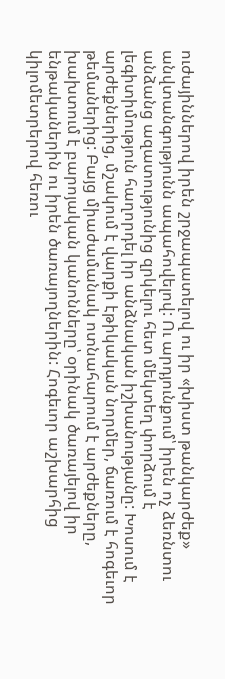ուժայիններով իրեն շրջապատելով ու իր «խիստ թանկարժեք» անվտանգությունն ապահովելով: Ու արդյունքում՝ իրեն ոչ ձեռնտու անձանց ազատությունից զրկելու հետ մեկտեղ փորձում է լեգիտիմություն հաղորդել իր անձնական իշխանությանը: Խոսում է արժեքներից, մշակում է վարքի էթիկական նորմեր, ճառում է հոգեւոր թեմաներից: Բայց միաժամանակ ոտնահարում է արժեքները, խախտում է բարոյական կանոնները՝ օրինակ ծառայելով իր ենթականերին ու իրեն ծառայողներին: Հոգեւոր աշխարհից կիլոմետրերով հեռու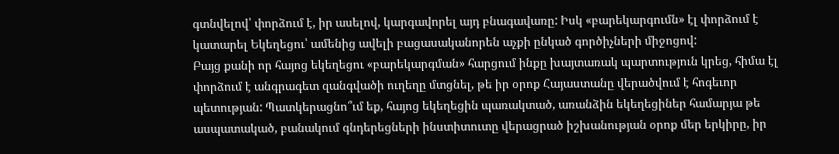գտնվելով՝ փորձում է, իր ասելով, կարգավորել այդ բնագավառը: Իսկ «բարեկարգումն» էլ փորձում է կատարել Եկեղեցու՝ ամենից ավելի բացասականորեն աչքի ընկած գործիչների միջոցով:
Բայց քանի որ հայոց եկեղեցու «բարեկարգման» հարցում ինքը խայտառակ պարտություն կրեց, հիմա էլ փորձում է անգրագետ զանգվածի ուղեղը մտցնել, թե իր օրոք Հայաստանը վերածվում է հոգեւոր պետության: Պատկերացնո՞ւմ եք, հայոց եկեղեցին պառակտած, առանձին եկեղեցիներ համարյա թե ասպատակած, բանակում գնդերեցների ինստիտուտը վերացրած իշխանության օրոք մեր երկիրը, իր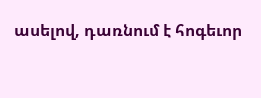ասելով, դառնում է հոգեւոր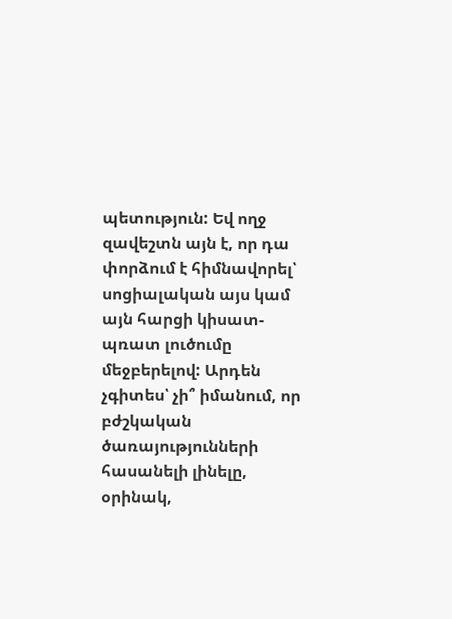պետություն: Եվ ողջ զավեշտն այն է, որ դա փորձում է հիմնավորել՝ սոցիալական այս կամ այն հարցի կիսատ-պռատ լուծումը մեջբերելով: Արդեն չգիտես՝ չի՞ իմանում, որ բժշկական ծառայությունների հասանելի լինելը, օրինակ,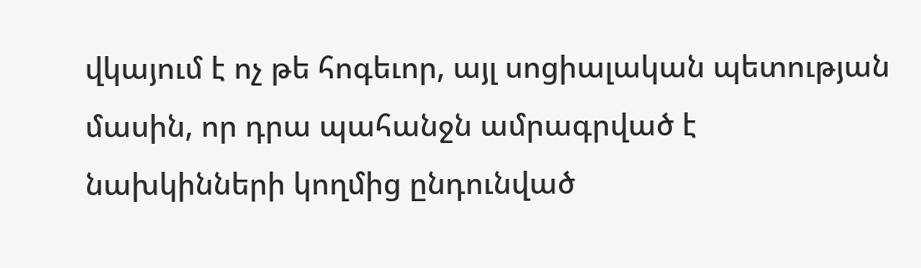վկայում է ոչ թե հոգեւոր, այլ սոցիալական պետության մասին, որ դրա պահանջն ամրագրված է նախկինների կողմից ընդունված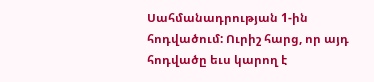Սահմանադրության 1-ին հոդվածում: Ուրիշ հարց, որ այդ հոդվածը եւս կարող է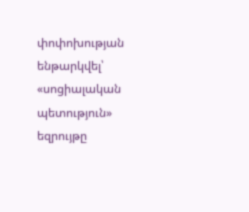փոփոխության ենթարկվել՝ «սոցիալական պետություն» եզրույթը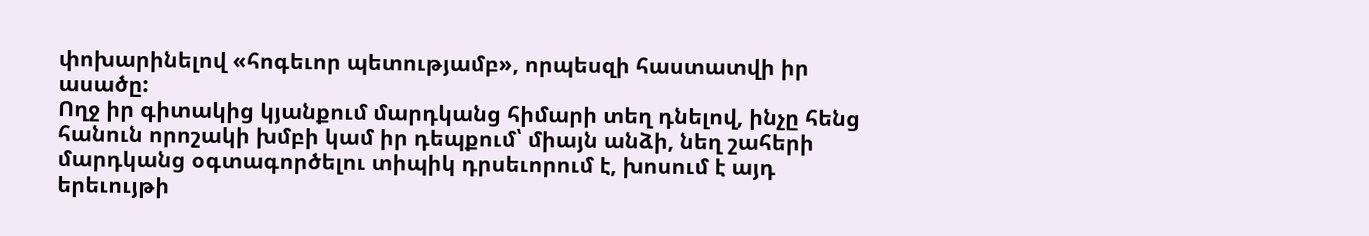փոխարինելով «հոգեւոր պետությամբ», որպեսզի հաստատվի իր ասածը:
Ողջ իր գիտակից կյանքում մարդկանց հիմարի տեղ դնելով, ինչը հենց հանուն որոշակի խմբի կամ իր դեպքում՝ միայն անձի, նեղ շահերի մարդկանց օգտագործելու տիպիկ դրսեւորում է, խոսում է այդ երեւույթի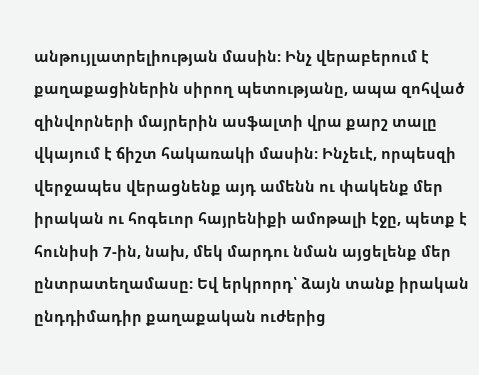անթույլատրելիության մասին: Ինչ վերաբերում է քաղաքացիներին սիրող պետությանը, ապա զոհված զինվորների մայրերին ասֆալտի վրա քարշ տալը վկայում է ճիշտ հակառակի մասին: Ինչեւէ, որպեսզի վերջապես վերացնենք այդ ամենն ու փակենք մեր իրական ու հոգեւոր հայրենիքի ամոթալի էջը, պետք է հունիսի 7-ին, նախ, մեկ մարդու նման այցելենք մեր ընտրատեղամասը: Եվ երկրորդ՝ ձայն տանք իրական ընդդիմադիր քաղաքական ուժերից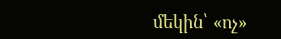մեկին՝ «ոչ»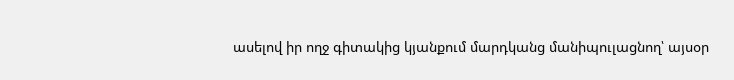ասելով իր ողջ գիտակից կյանքում մարդկանց մանիպուլացնող՝ այսօր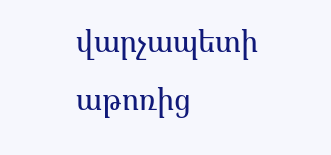վարչապետի աթոռից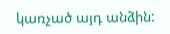կառչած այդ անձին: